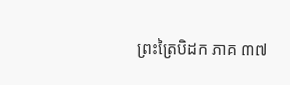ព្រះត្រៃបិដក ភាគ ៣៧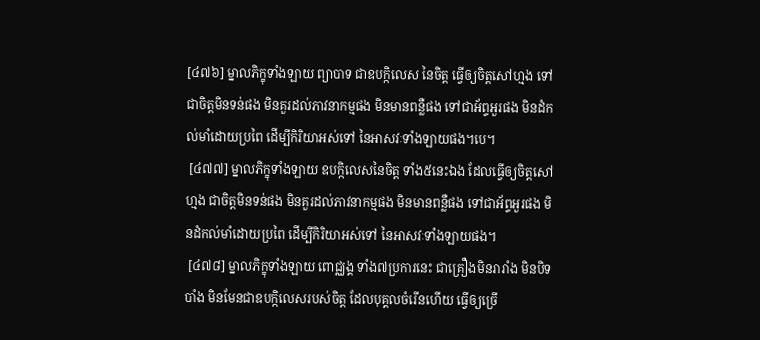[៤៧៦] ម្នាលភិក្ខុទាំងឡាយ ព្យាបាទ ជាឧបក្កិលេស នៃចិត្ត ធ្វើឲ្យចិត្តសៅហ្មង ទៅជាចិត្តមិនទន់ផង មិនគួរដល់ភាវនាកម្មផង មិនមានពន្លឺផង ទៅជាអ័ព្ទអួរផង មិនដំកល់មាំដោយប្រពៃ ដើម្បីកិរិយាអស់ទៅ នៃអាសវៈទាំងឡាយផង។បេ។
 [៤៧៧] ម្នាលភិក្ខុទាំងឡាយ ឧបក្កិលេសនៃចិត្ត ទាំង៥នេះឯង ដែលធ្វើឲ្យចិត្តសៅហ្មង ជាចិត្តមិនទន់ផង មិនគួរដល់ភាវនាកម្មផង មិនមានពន្លឺផង ទៅជាអ័ព្ទអួរផង មិនដំកល់មាំដោយប្រពៃ ដើម្បីកិរិយាអស់ទៅ នៃអាសវៈទាំងឡាយផង។
 [៤៧៨] ម្នាលភិក្ខុទាំងឡាយ ពោជ្ឈង្គ ទាំង៧ប្រការនេះ ជាគ្រឿងមិនរារាំង មិនបិទបាំង មិនមែនជាឧបក្កិលេសរបស់ចិត្ត ដែលបុគ្គលចំរើនហើយ ធ្វើឲ្យច្រើ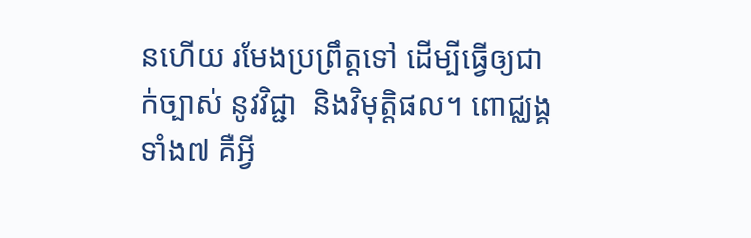នហើយ រមែងប្រព្រឹត្តទៅ ដើម្បីធ្វើឲ្យជាក់ច្បាស់ នូវវិជ្ជា  និងវិមុត្តិផល។ ពោជ្ឈង្គ ទាំង៧ គឺអ្វី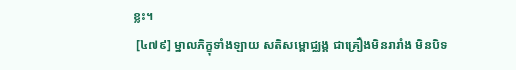ខ្លះ។
 [៤៧៩] ម្នាលភិក្ខុទាំងឡាយ សតិសម្ពោជ្ឈង្គ ជាគ្រឿងមិនរារាំង មិនបិទ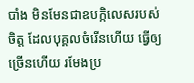បាំង មិនមែនជាឧបក្កិលេសរបស់ចិត្ត ដែលបុគ្គលចំរើនហើយ ធ្វើឲ្យច្រើនហើយ រមែងប្រ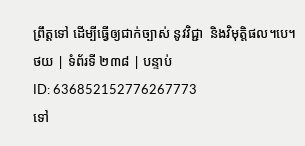ព្រឹត្តទៅ ដើម្បីធ្វើឲ្យជាក់ច្បាស់ នូវវិជ្ជា  និងវិមុត្តិផល។បេ។
ថយ | ទំព័រទី ២៣៨ | បន្ទាប់
ID: 636852152776267773
ទៅ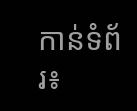កាន់ទំព័រ៖